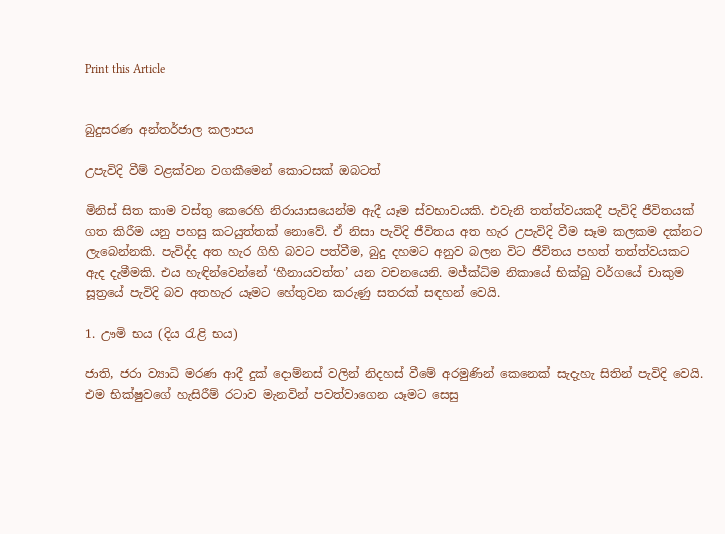Print this Article


බුදුසරණ අන්තර්ජාල කලාපය

උපැවිදි වීම් වළක්වන වගකීමෙන් කොටසක් ඔබටත්

මිනිස් සිත කාම වස්තු කෙරෙහි නිරායාසයෙන්ම ඇදී යෑම ස්වභාවයකි. එවැනි තත්ත්වයකදී පැවිදි ජීවිතයක් ගත කිරීම යනු පහසු කටයුත්තක් නොවේ. ඒ නිසා පැවිදි ජීවිතය අත හැර උපැවිදි වීම සෑම කලකම දක්නට ලැබෙන්නකි. පැවිද්ද අත හැර ගිහි බවට පත්වීම, බුදු දහමට අනුව බලන විට ජීවිතය පහත් තත්ත්වයකට ඇද දැමීමකි. එය හැඳින්වෙන්නේ ‘හීනායවත්ත’ යන වචනයෙනි. මජ්ක්‍ධිම නිකායේ භික්ඛු වර්ගයේ චාකුම සූත්‍රයේ පැවිදි බව අතහැර යෑමට හේතුවන කරුණු සතරක් සඳහන් වෙයි.

1. ඌමි භය (දිය රැළි භය)

ජාති, ජරා ව්‍යාධි මරණ ආදී දුක් දොම්නස් වලින් නිදහස් වීමේ අරමුණින් කෙනෙක් සැදැහැ සිතින් පැවිදි වෙයි. එම භික්ෂුවගේ හැසිරීම් රටාව මැනවින් පවත්වාගෙන යෑමට සෙසු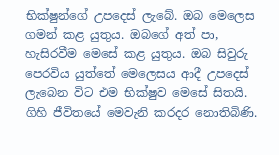භික්ෂුන්ගේ උපදෙස් ලැබේ. ඔබ මෙලෙස ගමන් කළ යුතුය. ඔබගේ අත් පා, හැසිරවීම මෙසේ කළ යුතුය. ඔබ සිවුරු පෙරවිය යුත්තේ මෙලෙසය ආදී උපදෙස් ලැබෙන විට එම භික්ෂුව මෙසේ සිතයි. ගිහි ජීවිතයේ මෙවැනි කරදර නොතිබිණි.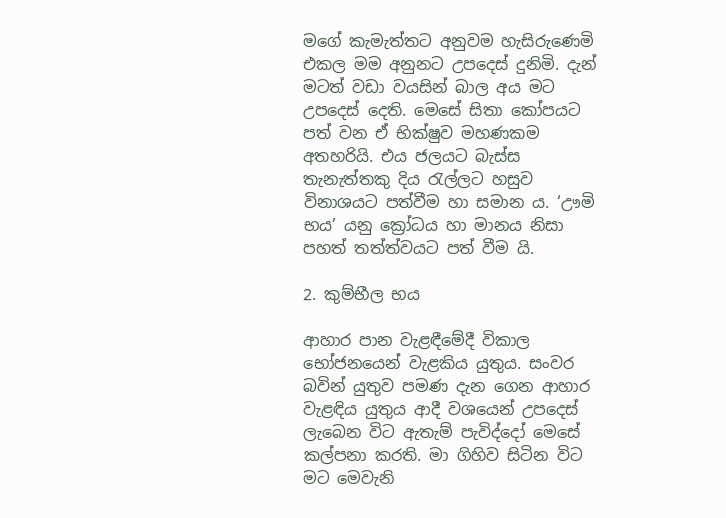මගේ කැමැත්තට අනුවම හැසිරුණෙමි එකල මම අනුනට උපදෙස් දුනිමි. දැන් මටත් වඩා වයසින් බාල අය මට උපදෙස් දෙති. මෙසේ සිතා කෝපයට පත් වන ඒ භික්ෂුව මහණකම අතහරියි. එය ජලයට බැස්ස තැනැත්තකු දිය රැල්ලට හසුව විනාශයට පත්වීම හා සමාන ය. ‘ඌමි භය’ යනු ක්‍රෝධය හා මානය නිසා පහත් තත්ත්වයට පත් වීම යි.

2. කුම්භීල භය

ආහාර පාන වැළඳීමේදී විකාල භෝජනයෙන් වැළකිය යුතුය. සංවර බවින් යුතුව පමණ දැන ගෙන ආහාර වැළඳිය යුතුය ආදී වශයෙන් උපදෙස් ලැබෙන විට ඇතැම් පැවිද්දෝ මෙසේ කල්පනා කරති. මා ගිහිව සිටින විට මට මෙවැනි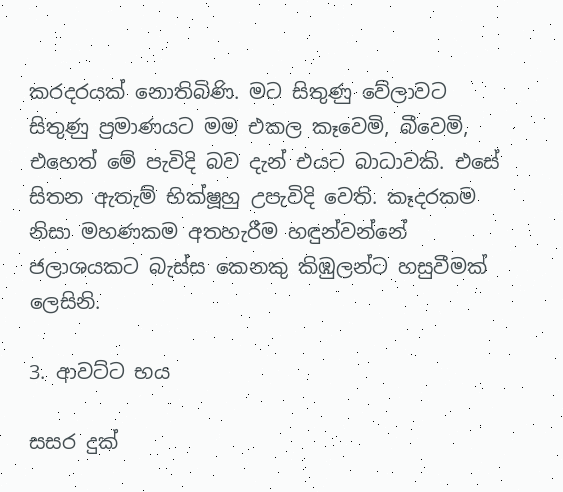කරදරයක් නොතිබිණි. මට සිතුණු වේලාවට සිතුණු ප්‍රමාණයට මම එකල කෑවෙමි, බීවෙමි, එහෙත් මේ පැවිදි බව දැන් එයට බාධාවකි. එසේ සිතන ඇතැම් භික්ෂූහු උපැවිදි වෙති. කෑදරකම නිසා මහණකම අතහැරීම හඳුන්වන්නේ ජලාශයකට බැස්ස කෙනකු කිඹුලන්ට හසුවීමක් ලෙසිනි.

3. ආවට්ට භය

සසර දුක්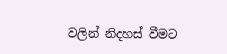වලින් නිදහස් වීමට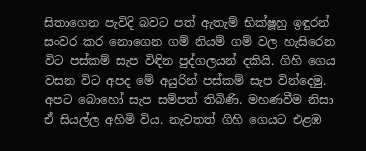සිතාගෙන පැවිදි බවට පත් ඇතැම් භික්ෂූහු ඉඳුරන් සංවර කර නොගෙන ගම් නියම් ගම් වල හැසිරෙන විට පස්කම් සැප විඳින පුද්ගලයන් දකියි. ගිහි ගෙය වසන විට අපද මේ අයුරින් පස්කම් සැප වින්දෙමු. අපට බොහෝ සැප සම්පත් තිබිණි. මහණවීම නිසා ඒ සියල්ල අහිමි විය. නැවතත් ගිහි ගෙයට එළඹ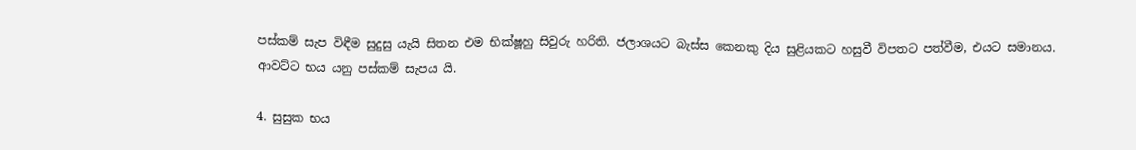පස්කම් සැප විඳීම සුදුසු යැයි සිතන එම භික්ෂූහු සිවුරු හරිති. ජලාශයට බැස්ස කෙනකු දිය සුළියකට හසුවී විපතට පත්වීම, එයට සමානය. ආවට්ට භය යනු පස්කම් සැපය යි.

4. සුසුක භය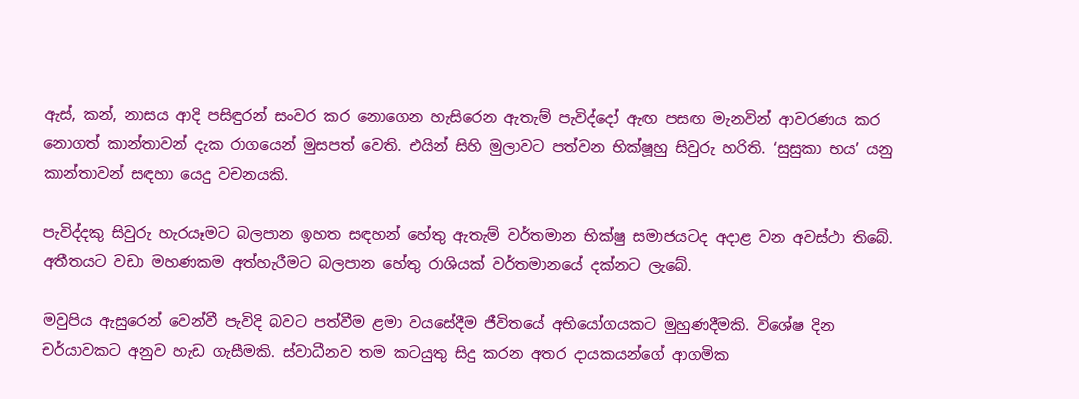ඇස්, කන්, නාසය ආදි පසිඳුරන් සංවර කර නොගෙන හැසිරෙන ඇතැම් පැවිද්දෝ ඇඟ පසඟ මැනවින් ආවරණය කර නොගත් කාන්තාවන් දැක රාගයෙන් මුසපත් වෙති. එයින් සිහි මුලාවට පත්වන භික්ෂූහු සිවුරු හරිති. ‘සුසුකා භය’ යනු කාන්තාවන් සඳහා යෙදු වචනයකි.

පැවිද්දකු සිවුරු හැරයෑමට බලපාන ඉහත සඳහන් හේතු ඇතැම් වර්තමාන භික්ෂු සමාජයටද අදාළ වන අවස්ථා තිබේ. අතීතයට වඩා මහණකම අත්හැරීමට බලපාන හේතු රාශියක් වර්තමානයේ දක්නට ලැබේ.

මවුපිය ඇසුරෙන් වෙන්වී පැවිදි බවට පත්වීම ළමා වයසේදීම ජීවිතයේ අභියෝගයකට මුහුණදීමකි. විශේෂ දින චර්යාවකට අනුව හැඩ ගැසීමකි. ස්වාධීනව තම කටයුතු සිදු කරන අතර දායකයන්ගේ ආගමික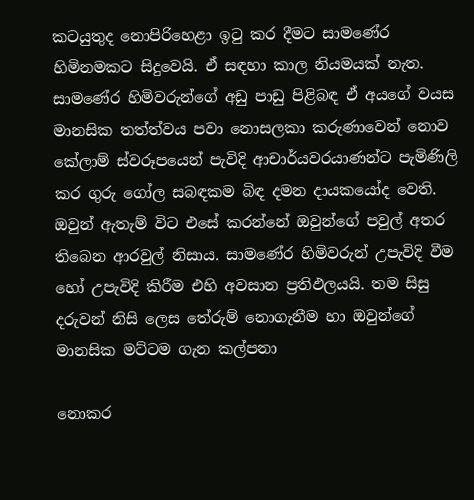කටයුතුද නොපිරිහෙළා ඉටු කර දීමට සාමණේර හිමිනමකට සිදුවෙයි. ඒ සඳහා කාල නියමයක් නැත. සාමණේර හිමිවරුන්ගේ අඩු පාඩු පිළිබඳ ඒ අයගේ වයස මානසික තත්ත්වය පවා නොසලකා කරුණාවෙන් නොව කේලාම් ස්වරූපයෙන් පැවිදි ආචාර්යවරයාණන්ට පැමිණිලි කර ගුරු ගෝල සබඳකම බිඳ දමන දායකයෝද වෙති. ඔවුන් ඇතැම් විට එසේ කරන්නේ ඔවුන්ගේ පවුල් අතර තිබෙන ආරවුල් නිසාය. සාමණේර හිමිවරුන් උපැවිදි වීම හෝ උපැවිදි කිරීම එහි අවසාන ප්‍රතිඵලයයි. තම සිසු දරුවන් නිසි ලෙස තේරුම් නොගැනීම හා ඔවුන්ගේ මානසික මට්ටම ගැන කල්පනා

නොකර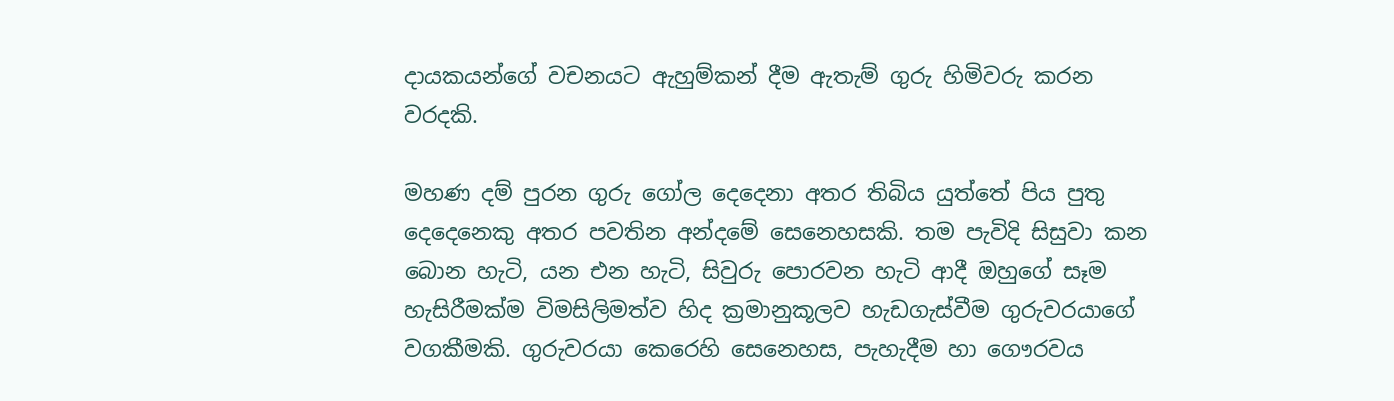දායකයන්ගේ වචනයට ඇහුම්කන් දීම ඇතැම් ගුරු හිමිවරු කරන වරදකි.

මහණ දම් පුරන ගුරු ගෝල දෙදෙනා අතර තිබිය යුත්තේ පිය පුතු දෙදෙනෙකු අතර පවතින අන්දමේ සෙනෙහසකි. තම පැවිදි සිසුවා කන බොන හැටි, යන එන හැටි, සිවුරු පොරවන හැටි ආදී ඔහුගේ සෑම හැසිරීමක්ම විමසිලිමත්ව හිද ක්‍රමානුකූලව හැඩගැස්වීම ගුරුවරයාගේ වගකීමකි. ගුරුවරයා කෙරෙහි සෙනෙහස, පැහැදීම හා ගෞරවය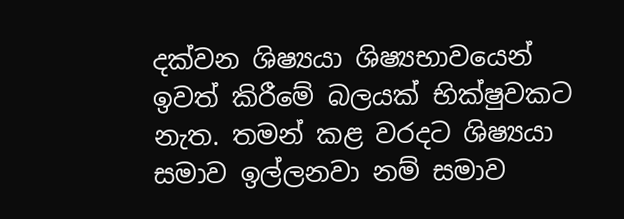දක්වන ශිෂ්‍යයා ශිෂ්‍යභාවයෙන් ඉවත් කිරීමේ බලයක් භික්ෂුවකට නැත. තමන් කළ වරදට ශිෂ්‍යයා සමාව ඉල්ලනවා නම් සමාව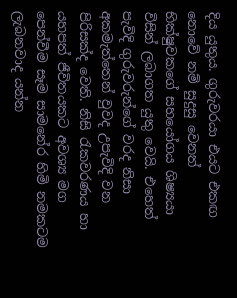දිය යුතුය. ගුරුවරයා එයට එකඟ නොවේ නම් සුදුසු වෙනත් භික්ෂුවකගේ සහයෝගය ශිෂ්‍යයා විසින් ලබාගත යුතු වෙයි. එහෙත් පැවිදි ගුරුවරුන්ගේ වරද නිසා අකමැත්තෙන් වුවද උපැවිදි වන පිරිසක්ද වෙති. නිසි රැකවරණය හා යහපත් ජීවිතයකට අවශ්‍ය මග පෙන්වීම සෑම සාමනේර හිමි නමකටම ලැබනවාද යන්න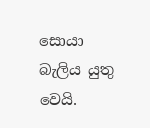සොයා බැලිය යුතු වෙයි.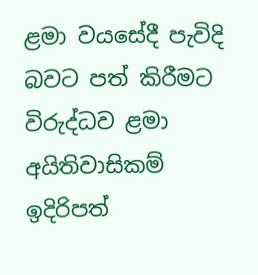ළමා වයසේදී පැවිදි බවට පත් කිරීමට විරුද්ධව ළමා අයිතිවාසිකම් ඉදිරිපත්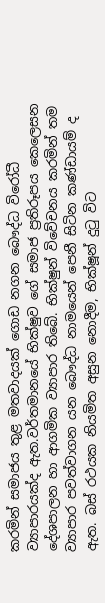කරමින් සමාජය තුළ මතවාදයක් ගොඩ නගන බෞද්ධ විරෝධී ව්‍යාපාරයක්ද ඇත.වර්තමානයේ භික්ෂුව ගේ සමාජ ප්‍රතිරූපය කෙලෙසන දේශපාලන හා ආගමික ව්‍යාපාර තිබේ. භික්ෂුන් විවේචනය කරමින් තම ව්‍යාපාර පවත්වාගන යන බෞද්ධ නාමයෙන් පෙනී සිටින කණ්ඩායම් ද ඇත. බස් රථයක නියමිත අසුන නොදීම, භික්ෂූන් දුටු විට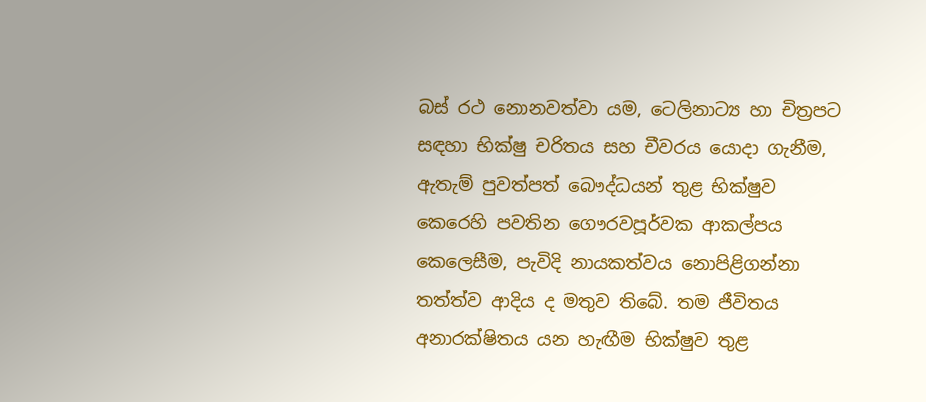බස් රථ නොනවත්වා යම, ටෙලිනාට්‍ය හා චිත්‍රපට සඳහා භික්ෂු චරිතය සහ චීවරය යොදා ගැනීම, ඇතැම් පුවත්පත් බෞද්ධයන් තුළ භික්ෂුව කෙරෙහි පවතින ගෞරවපූර්වක ආකල්පය කෙලෙසීම, පැවිදි නායකත්වය නොපිළිගන්නා තත්ත්ව ආදිය ද මතුව තිබේ. තම ජීවිතය අනාරක්ෂිතය යන හැඟීම භික්ෂුව තුළ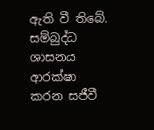ඇති වී තිබේ. සම්බුද්ධ ශාසනය ආරක්ෂා කරන සජීවී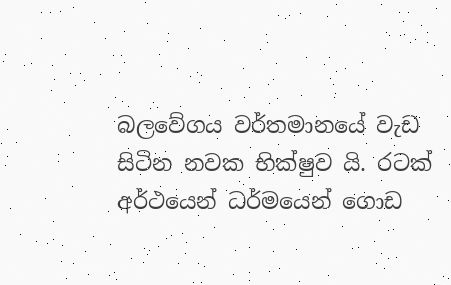බලවේගය වර්තමානයේ වැඩ සිටින නවක භික්ෂුව යි. රටක් අර්ථයෙන් ධර්මයෙන් ගොඩ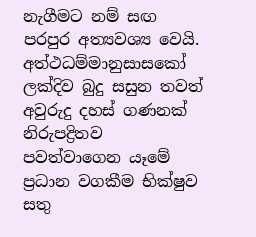නැගීමට නම් සඟ පරපුර අත්‍යවශ්‍ය වෙයි. අත්ථධම්මානුසාසකෝ ලක්දිව බුදු සසුන තවත් අවුරුදු දහස් ගණනක් නිරුපද්‍රිතව පවත්වාගෙන යෑමේ ප්‍රධාන වගකීම භික්ෂුව සතු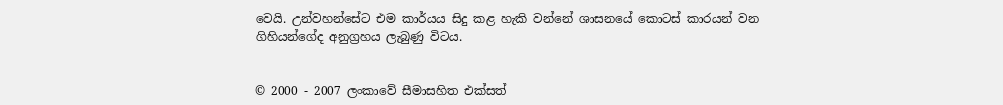වෙයි. උන්වහන්සේට එම කාර්යය සිදු කළ හැකි වන්නේ ශාසනයේ කොටස් කාරයන් වන ගිහියන්ගේද අනුග්‍රහය ලැබුණු විටය.


© 2000 - 2007 ලංකාවේ සීමාසහිත එක්සත්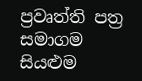ප්‍රවෘත්ති පත්‍ර සමාගම
සියළුම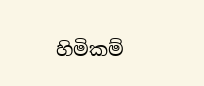හිමිකම්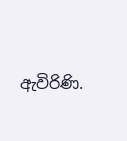ඇවිරිණි.